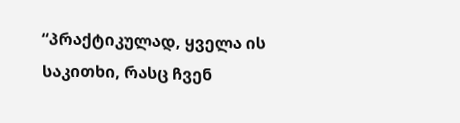“პრაქტიკულად, ყველა ის საკითხი, რასც ჩვენ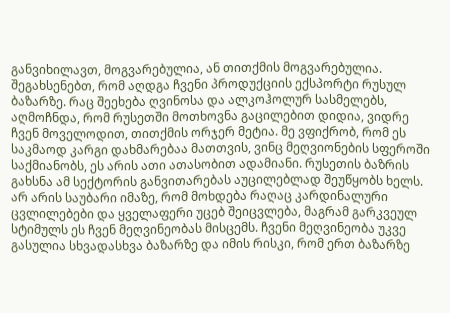განვიხილავთ, მოგვარებულია, ან თითქმის მოგვარებულია. შეგახსენებთ, რომ აღდგა ჩვენი პროდუქციის ექსპორტი რუსულ ბაზარზე. რაც შეეხება ღვინოსა და ალკოჰოლურ სასმელებს, აღმოჩნდა, რომ რუსეთში მოთხოვნა გაცილებით დიდია, ვიდრე ჩვენ მოველოდით, თითქმის ორჯერ მეტია. მე ვფიქრობ, რომ ეს საკმაოდ კარგი დახმარებაა მათთვის, ვინც მეღვიონების სფეროში საქმიანობს, ეს არის ათი ათასობით ადამიანი. რუსეთის ბაზრის გახსნა ამ სექტორის განვითარებას აუცილებლად შეუწყობს ხელს. არ არის საუბარი იმაზე, რომ მოხდება რაღაც კარდინალური ცვლილებები და ყველაფერი უცებ შეიცვლება, მაგრამ გარკვეულ სტიმულს ეს ჩვენ მეღვინეობას მისცემს. ჩვენი მეღვინეობა უკვე გასულია სხვადასხვა ბაზარზე და იმის რისკი, რომ ერთ ბაზარზე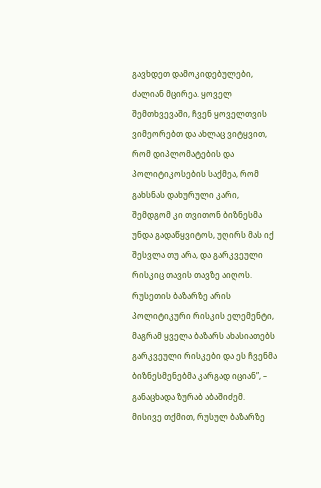გავხდეთ დამოკიდებულები, ძალიან მცირეა. ყოველ შემთხვევაში, ჩვენ ყოველთვის ვიმეორებთ და ახლაც ვიტყვით, რომ დიპლომატების და პოლიტიკოსების საქმეა, რომ გახსნას დახურული კარი, შემდგომ კი თვითონ ბიზნესმა უნდა გადაწყვიტოს, უღირს მას იქ შესვლა თუ არა, და გარკვეული რისკიც თავის თავზე აიღოს. რუსეთის ბაზარზე არის პოლიტიკური რისკის ელემენტი, მაგრამ ყველა ბაზარს ახასიათებს გარკვეული რისკები და ეს ჩვენმა ბიზნესმენებმა კარგად იციან”, – განაცხადა ზურაბ აბაშიძემ.
მისივე თქმით, რუსულ ბაზარზე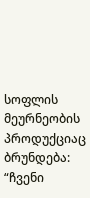სოფლის მეურნეობის პროდუქციაც ბრუნდება:
“ჩვენი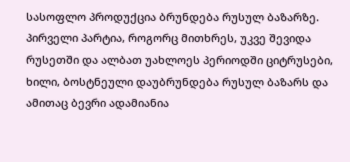სასოფლო პროდუქცია ბრუნდება რუსულ ბაზარზე. პირველი პარტია, როგორც მითხრეს, უკვე შევიდა რუსეთში და ალბათ უახლოეს პერიოდში ციტრუსები, ხილი, ბოსტნეული დაუბრუნდება რუსულ ბაზარს და ამითაც ბევრი ადამიანია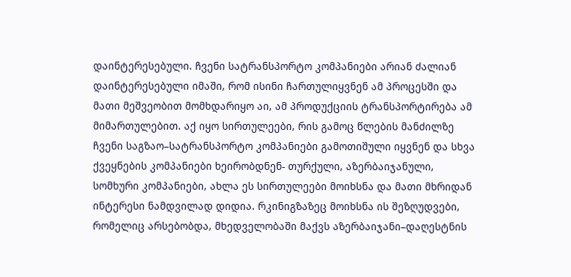დაინტერესებული. ჩვენი სატრანსპორტო კომპანიები არიან ძალიან დაინტერესებული იმაში, რომ ისინი ჩართულიყვნენ ამ პროცესში და მათი მეშვეობით მომხდარიყო აი, ამ პროდუქციის ტრანსპორტირება ამ მიმართულებით. აქ იყო სირთულეები, რის გამოც წლების მანძილზე ჩვენი საგზაო–სატრანსპორტო კომპანიები გამოთიშული იყვნენ და სხვა ქვეყნების კომპანიები ხეირობდნენ- თურქული, აზერბაიჯანული, სომხური კომპანიები, ახლა ეს სირთულეები მოიხსნა და მათი მხრიდან ინტერესი ნამდვილად დიდია. რკინიგზაზეც მოიხსნა ის შეზღუდვები, რომელიც არსებობდა, მხედველობაში მაქვს აზერბაიჯანი–დაღესტნის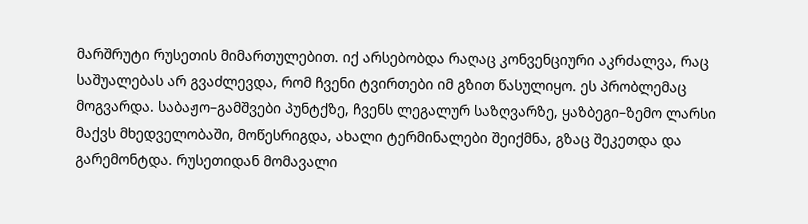მარშრუტი რუსეთის მიმართულებით. იქ არსებობდა რაღაც კონვენციური აკრძალვა, რაც საშუალებას არ გვაძლევდა, რომ ჩვენი ტვირთები იმ გზით წასულიყო. ეს პრობლემაც მოგვარდა. საბაჟო–გამშვები პუნტქზე, ჩვენს ლეგალურ საზღვარზე, ყაზბეგი–ზემო ლარსი მაქვს მხედველობაში, მოწესრიგდა, ახალი ტერმინალები შეიქმნა, გზაც შეკეთდა და გარემონტდა. რუსეთიდან მომავალი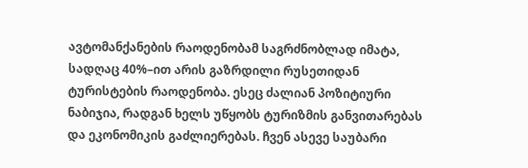ავტომანქანების რაოდენობამ საგრძნობლად იმატა, სადღაც 40%–ით არის გაზრდილი რუსეთიდან ტურისტების რაოდენობა. ესეც ძალიან პოზიტიური ნაბიჯია, რადგან ხელს უწყობს ტურიზმის განვითარებას და ეკონომიკის გაძლიერებას. ჩვენ ასევე საუბარი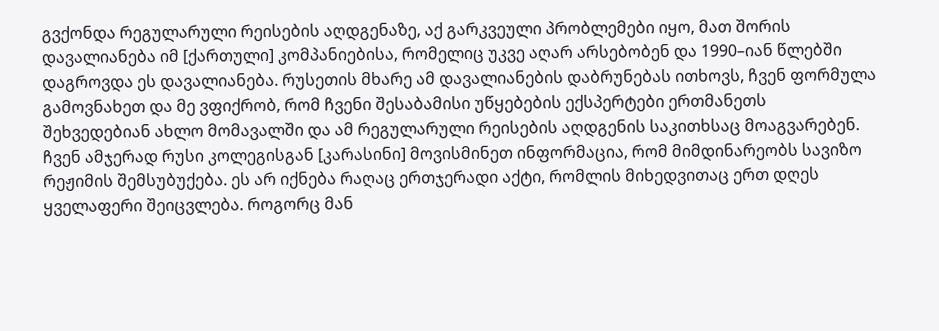გვქონდა რეგულარული რეისების აღდგენაზე, აქ გარკვეული პრობლემები იყო, მათ შორის დავალიანება იმ [ქართული] კომპანიებისა, რომელიც უკვე აღარ არსებობენ და 1990–იან წლებში დაგროვდა ეს დავალიანება. რუსეთის მხარე ამ დავალიანების დაბრუნებას ითხოვს, ჩვენ ფორმულა გამოვნახეთ და მე ვფიქრობ, რომ ჩვენი შესაბამისი უწყებების ექსპერტები ერთმანეთს შეხვედებიან ახლო მომავალში და ამ რეგულარული რეისების აღდგენის საკითხსაც მოაგვარებენ. ჩვენ ამჯერად რუსი კოლეგისგან [კარასინი] მოვისმინეთ ინფორმაცია, რომ მიმდინარეობს სავიზო რეჟიმის შემსუბუქება. ეს არ იქნება რაღაც ერთჯერადი აქტი, რომლის მიხედვითაც ერთ დღეს ყველაფერი შეიცვლება. როგორც მან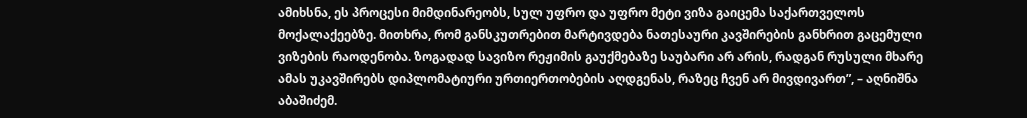ამიხსნა, ეს პროცესი მიმდინარეობს, სულ უფრო და უფრო მეტი ვიზა გაიცემა საქართველოს მოქალაქეებზე. მითხრა, რომ განსკუთრებით მარტივდება ნათესაური კავშირების განხრით გაცემული ვიზების რაოდენობა. ზოგადად სავიზო რეჟიმის გაუქმებაზე საუბარი არ არის, რადგან რუსული მხარე ამას უკავშირებს დიპლომატიური ურთიერთობების აღდგენას, რაზეც ჩვენ არ მივდივართ”, – აღნიშნა აბაშიძემ.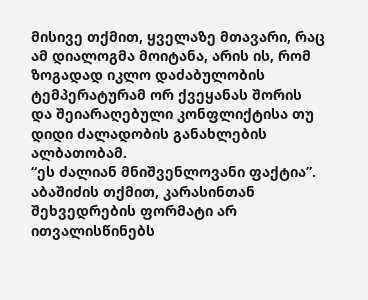მისივე თქმით, ყველაზე მთავარი, რაც ამ დიალოგმა მოიტანა, არის ის, რომ ზოგადად იკლო დაძაბულობის ტემპერატურამ ორ ქვეყანას შორის და შეიარაღებული კონფლიქტისა თუ დიდი ძალადობის განახლების ალბათობამ.
“ეს ძალიან მნიშვენლოვანი ფაქტია”.
აბაშიძის თქმით, კარასინთან შეხვედრების ფორმატი არ ითვალისწინებს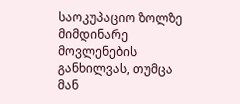საოკუპაციო ზოლზე მიმდინარე მოვლენების განხილვას, თუმცა მან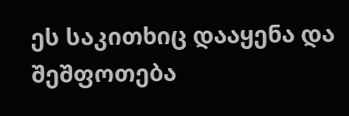ეს საკითხიც დააყენა და შეშფოთება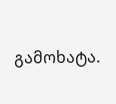გამოხატა.